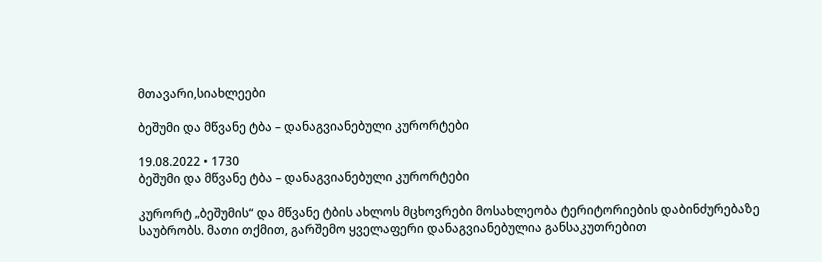მთავარი,სიახლეები

ბეშუმი და მწვანე ტბა – დანაგვიანებული კურორტები

19.08.2022 • 1730
ბეშუმი და მწვანე ტბა – დანაგვიანებული კურორტები

კურორტ „ბეშუმის“ და მწვანე ტბის ახლოს მცხოვრები მოსახლეობა ტერიტორიების დაბინძურებაზე საუბრობს. მათი თქმით, გარშემო ყველაფერი დანაგვიანებულია განსაკუთრებით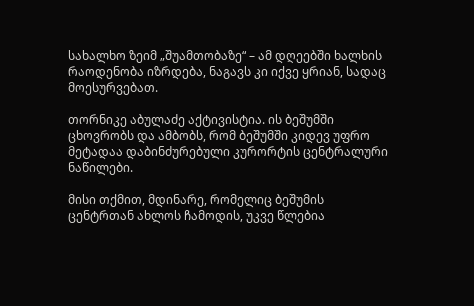სახალხო ზეიმ „შუამთობაზე“ – ამ დღეებში ხალხის რაოდენობა იზრდება, ნაგავს კი იქვე ყრიან, სადაც მოესურვებათ.

თორნიკე აბულაძე აქტივისტია. ის ბეშუმში ცხოვრობს და ამბობს, რომ ბეშუმში კიდევ უფრო მეტადაა დაბინძურებული კურორტის ცენტრალური ნაწილები.

მისი თქმით, მდინარე, რომელიც ბეშუმის ცენტრთან ახლოს ჩამოდის, უკვე წლებია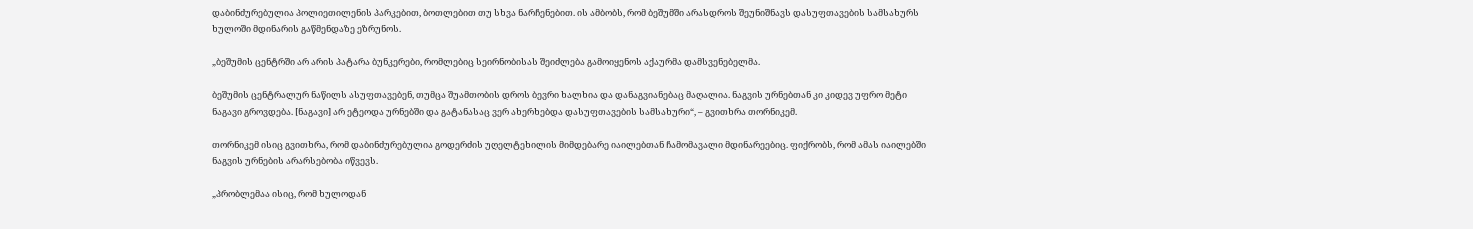დაბინძურებულია პოლიეთილენის პარკებით, ბოთლებით თუ სხვა ნარჩენებით. ის ამბობს, რომ ბეშუმში არასდროს შეუნიშნავს დასუფთავების სამსახურს ხულოში მდინარის გაწმენდაზე ეზრუნოს.

„ბეშუმის ცენტრში არ არის პატარა ბუნკერები, რომლებიც სეირნობისას შეიძლება გამოიყენოს აქაურმა დამსვენებელმა.

ბეშუმის ცენტრალურ ნაწილს ასუფთავებენ, თუმცა შუამთობის დროს ბევრი ხალხია და დანაგვიანებაც მაღალია. ნაგვის ურნებთან კი კიდევ უფრო მეტი ნაგავი გროვდება. [ნაგავი] არ ეტეოდა ურნებში და გატანასაც ვერ ახერხებდა დასუფთავების სამსახური“, – გვითხრა თორნიკემ.

თორნიკემ ისიც გვითხრა, რომ დაბინძურებულია გოდერძის უღელტეხილის მიმდებარე იაილებთან ჩამომავალი მდინარეებიც. ფიქრობს, რომ ამას იაილებში  ნაგვის ურნების არარსებობა იწვევს.

„პრობლემაა ისიც, რომ ხულოდან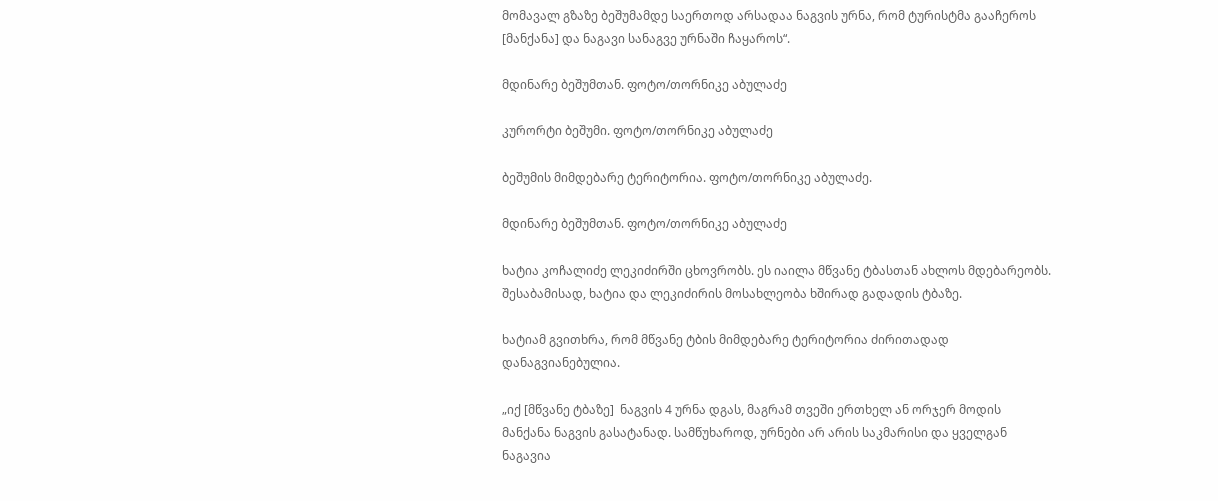მომავალ გზაზე ბეშუმამდე საერთოდ არსადაა ნაგვის ურნა, რომ ტურისტმა გააჩეროს [მანქანა] და ნაგავი სანაგვე ურნაში ჩაყაროს“.

მდინარე ბეშუმთან. ფოტო/თორნიკე აბულაძე

კურორტი ბეშუმი. ფოტო/თორნიკე აბულაძე

ბეშუმის მიმდებარე ტერიტორია. ფოტო/თორნიკე აბულაძე.

მდინარე ბეშუმთან. ფოტო/თორნიკე აბულაძე

ხატია კოჩალიძე ლეკიძირში ცხოვრობს. ეს იაილა მწვანე ტბასთან ახლოს მდებარეობს. შესაბამისად, ხატია და ლეკიძირის მოსახლეობა ხშირად გადადის ტბაზე.

ხატიამ გვითხრა, რომ მწვანე ტბის მიმდებარე ტერიტორია ძირითადად დანაგვიანებულია.

„იქ [მწვანე ტბაზე]  ნაგვის 4 ურნა დგას, მაგრამ თვეში ერთხელ ან ორჯერ მოდის მანქანა ნაგვის გასატანად. სამწუხაროდ, ურნები არ არის საკმარისი და ყველგან ნაგავია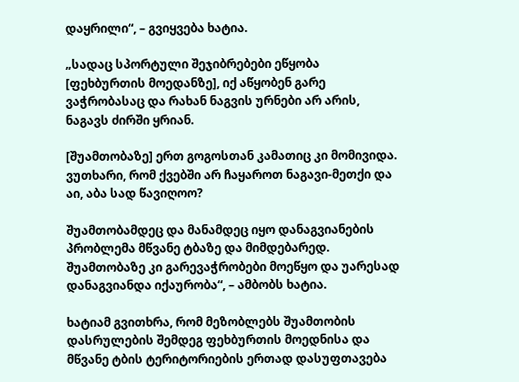დაყრილი“, – გვიყვება ხატია.

„სადაც სპორტული შეჯიბრებები ეწყობა [ფეხბურთის მოედანზე], იქ აწყობენ გარე ვაჭრობასაც და რახან ნაგვის ურნები არ არის, ნაგავს ძირში ყრიან.

[შუამთობაზე] ერთ გოგოსთან კამათიც კი მომივიდა. ვუთხარი, რომ ქვებში არ ჩაყაროთ ნაგავი-მეთქი და აი, აბა სად წავიღოო?

შუამთობამდეც და მანამდეც იყო დანაგვიანების პრობლემა მწვანე ტბაზე და მიმდებარედ. შუამთობაზე კი გარევაჭრობები მოეწყო და უარესად დანაგვიანდა იქაურობა“, – ამბობს ხატია.

ხატიამ გვითხრა, რომ მეზობლებს შუამთობის დასრულების შემდეგ ფეხბურთის მოედნისა და მწვანე ტბის ტერიტორიების ერთად დასუფთავება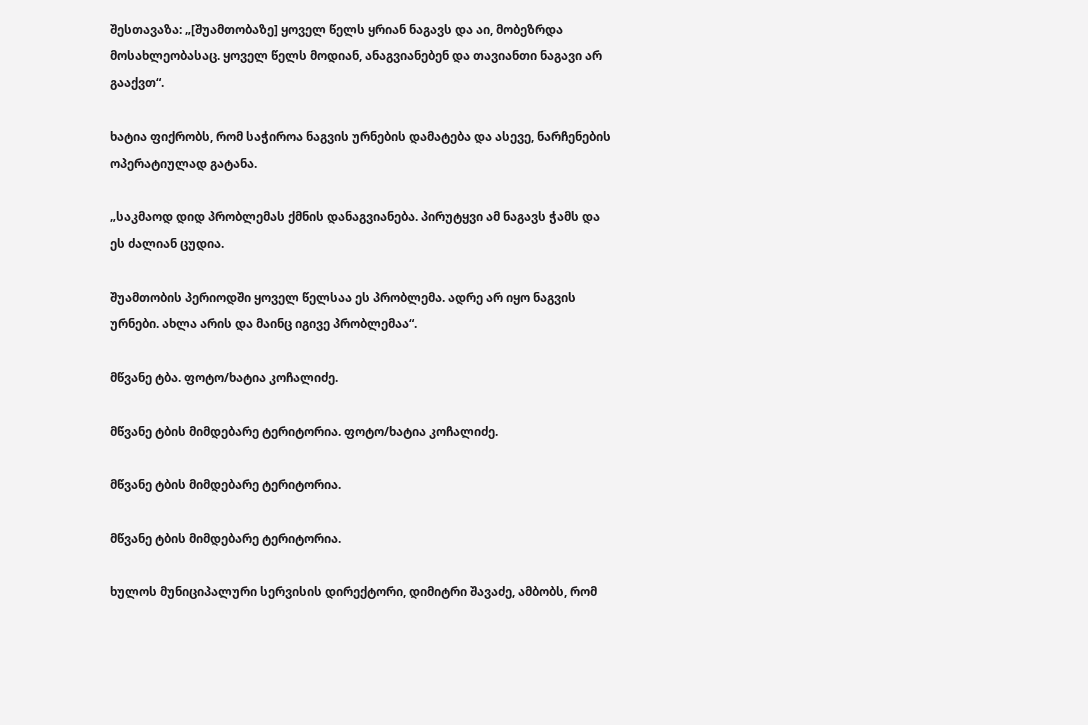შესთავაზა: „[შუამთობაზე] ყოველ წელს ყრიან ნაგავს და აი, მობეზრდა მოსახლეობასაც. ყოველ წელს მოდიან, ანაგვიანებენ და თავიანთი ნაგავი არ გააქვთ“.

ხატია ფიქრობს, რომ საჭიროა ნაგვის ურნების დამატება და ასევე, ნარჩენების ოპერატიულად გატანა.

„საკმაოდ დიდ პრობლემას ქმნის დანაგვიანება. პირუტყვი ამ ნაგავს ჭამს და ეს ძალიან ცუდია.

შუამთობის პერიოდში ყოველ წელსაა ეს პრობლემა. ადრე არ იყო ნაგვის ურნები. ახლა არის და მაინც იგივე პრობლემაა“.

მწვანე ტბა. ფოტო/ხატია კოჩალიძე.

მწვანე ტბის მიმდებარე ტერიტორია. ფოტო/ხატია კოჩალიძე.

მწვანე ტბის მიმდებარე ტერიტორია.

მწვანე ტბის მიმდებარე ტერიტორია.

ხულოს მუნიციპალური სერვისის დირექტორი, დიმიტრი შავაძე, ამბობს, რომ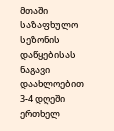მთაში საზაფხულო სეზონის დაწყებისას ნაგავი დაახლოებით 3-4 დღეში ერთხელ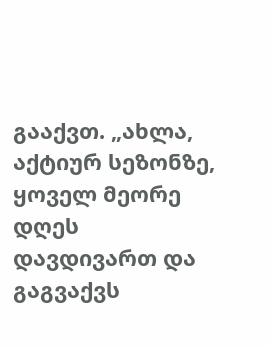გააქვთ. „ახლა, აქტიურ სეზონზე, ყოველ მეორე დღეს დავდივართ და გაგვაქვს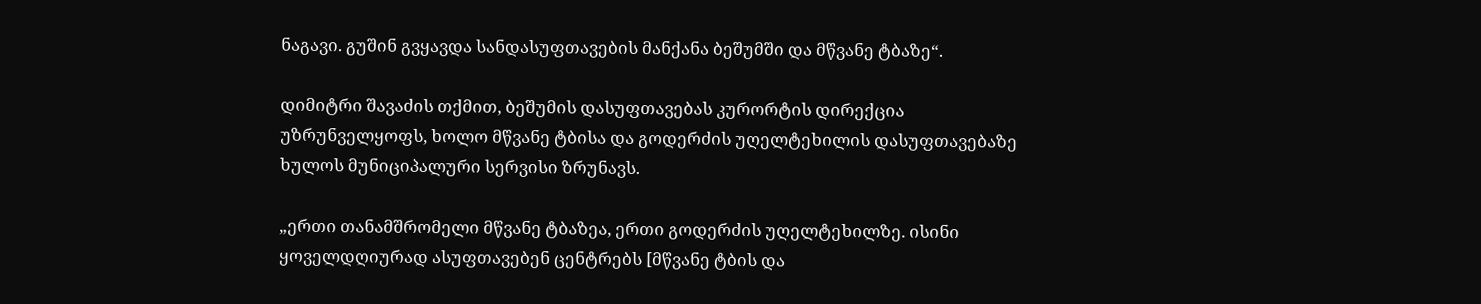ნაგავი. გუშინ გვყავდა სანდასუფთავების მანქანა ბეშუმში და მწვანე ტბაზე“.

დიმიტრი შავაძის თქმით, ბეშუმის დასუფთავებას კურორტის დირექცია უზრუნველყოფს, ხოლო მწვანე ტბისა და გოდერძის უღელტეხილის დასუფთავებაზე ხულოს მუნიციპალური სერვისი ზრუნავს.

„ერთი თანამშრომელი მწვანე ტბაზეა, ერთი გოდერძის უღელტეხილზე. ისინი ყოველდღიურად ასუფთავებენ ცენტრებს [მწვანე ტბის და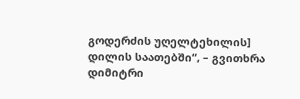გოდერძის უღელტეხილის] დილის საათებში“, – გვითხრა დიმიტრი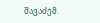შავაძემ.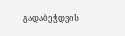გადაბეჭდვის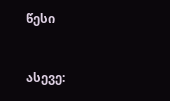წესი


ასევე: